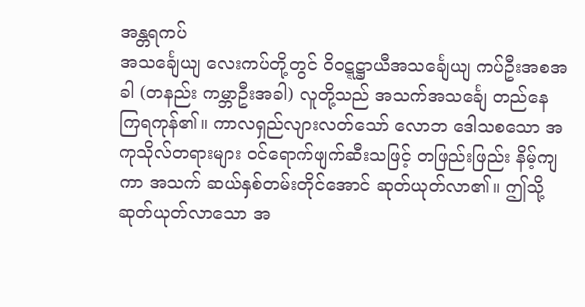အန္တရကပ်
အသင်္ချေယျ လေးကပ်တို့တွင် ဝိဝဋ္ဋဋ္ဌာယီအသင်္ချေယျ ကပ်ဦးအစအခါ (တနည်း ကမ္ဘာဦးအခါ) လူတို့သည် အသက်အသင်္ချေ တည်နေကြရကုန်၏။ ကာလရှည်လျားလတ်သော် လောဘ ဒေါသစသော အကုသိုလ်တရားများ ဝင်ရောက်ဖျက်ဆီးသဖြင့် တဖြည်းဖြည်း နိမ့်ကျကာ အသက် ဆယ်နှစ်တမ်းတိုင်အောင် ဆုတ်ယုတ်လာ၏။ ဤသို့ ဆုတ်ယုတ်လာသော အ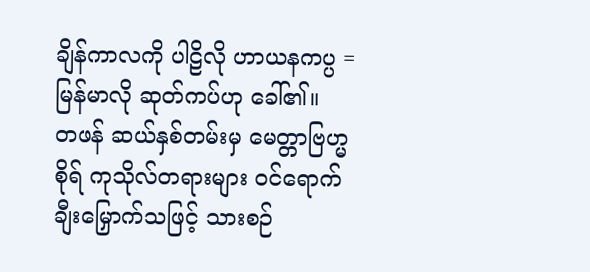ချိန်ကာလကို ပါဠိလို ဟာယနကပ္ပ = မြန်မာလို ဆုတ်ကပ်ဟု ခေါ်၏။
တဖန် ဆယ်နှစ်တမ်းမှ မေတ္တာဗြဟ္မစိုရ် ကုသိုလ်တရားများ ဝင်ရောက်ချီးမြှောက်သဖြင့် သားစဉ်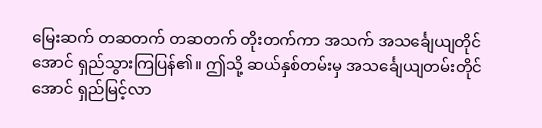မြေးဆက် တဆတက် တဆတက် တိုးတက်ကာ အသက် အသင်္ချေယျတိုင်အောင် ရှည်သွားကြပြန်၏။ ဤသို့ ဆယ်နှစ်တမ်းမှ အသင်္ချေယျတမ်းတိုင်အောင် ရှည်မြင့်လာ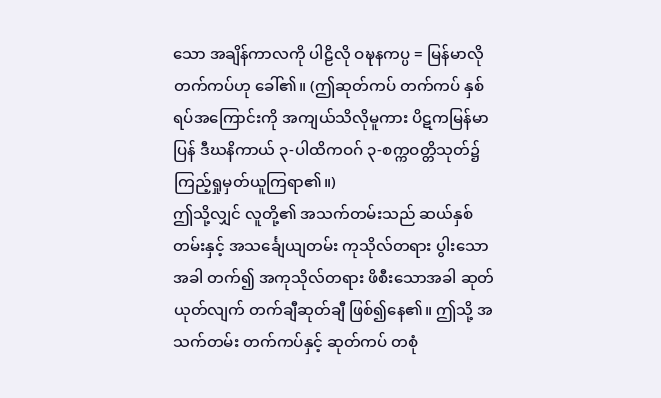သော အချိန်ကာလကို ပါဠိလို ဝဍ္ဎနကပ္ပ = မြန်မာလို တက်ကပ်ဟု ခေါ်၏။ (ဤဆုတ်ကပ် တက်ကပ် နှစ်ရပ်အကြောင်းကို အကျယ်သိလိုမူကား ပိဋကမြန်မာပြန် ဒီဃနိကာယ် ၃-ပါထိကဝဂ် ၃-စက္ကဝတ္တိသုတ်၌ ကြည့်ရှုမှတ်ယူကြရာ၏။)
ဤသို့လျှင် လူတို့၏ အသက်တမ်းသည် ဆယ်နှစ်တမ်းနှင့် အသင်္ချေယျတမ်း ကုသိုလ်တရား ပွါးသောအခါ တက်၍ အကုသိုလ်တရား ဖိစီးသောအခါ ဆုတ်ယုတ်လျက် တက်ချီဆုတ်ချီ ဖြစ်၍နေ၏။ ဤသို့ အသက်တမ်း တက်ကပ်နှင့် ဆုတ်ကပ် တစုံ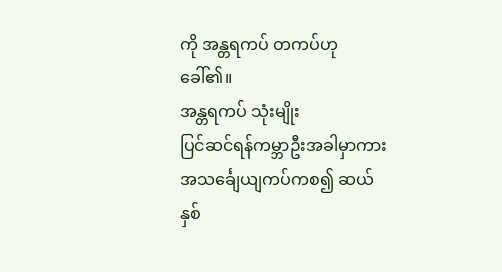ကို အန္တရကပ် တကပ်ဟု ခေါ်၏။
အန္တရကပ် သုံးမျိုး
ပြင်ဆင်ရန်ကမ္ဘာဦးအခါမှာကား အသင်္ချေယျကပ်ကစ၍ ဆယ်နှစ်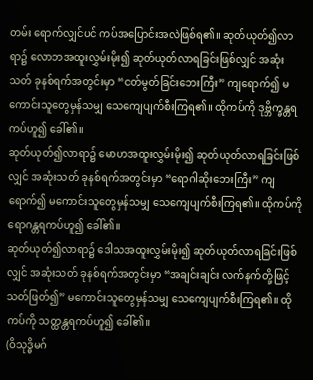တမ်း ရောက်လျှင်ပင် ကပ်အပြောင်းအလဲဖြစ်ရ၏။ ဆုတ်ယုတ်၍လာရာ၌ လောဘအထူးလွှမ်းမိုး၍ ဆုတ်ယုတ်လာရခြင်းဖြစ်လျှင် အဆုံးသတ် ခုနစ်ရက်အတွင်းမှာ “ငတ်မွတ်ခြင်းဘေးကြီး” ကျရောက်၍ မကောင်းသူတွေမှန်သမျှ သေကျေပျက်စီးကြရ၏။ ထိုကပ်ကို ဒုဗ္ဘိက္ခန္တရကပ်ဟူ၍ ခေါ်၏။
ဆုတ်ယုတ်၍လာရာ၌ မောဟအထူးလွှမ်းမိုး၍ ဆုတ်ယုတ်လာရခြင်းဖြစ်လျှင် အဆုံးသတ် ခုနစ်ရက်အတွင်းမှာ “ရောဂါဆိုးဘေးကြီး” ကျရောက်၍ မကောင်းသူတွေမှန်သမျှ သေကျေပျက်စီးကြရ၏။ ထိုကပ်ကို ရောဂန္တရကပ်ဟူ၍ ခေါ်၏။
ဆုတ်ယုတ်၍လာရာ၌ ဒေါသအထူးလွှမ်းမိုး၍ ဆုတ်ယုတ်လာရခြင်းဖြစ်လျှင် အဆုံးသတ် ခုနစ်ရက်အတွင်းမှာ “အချင်းချင်း လက်နက်တို့ဖြင့် သတ်ဖြတ်၍” မကောင်းသူတွေမှန်သမျှ သေကျေပျက်စီးကြရ၏။ ထိုကပ်ကို သတ္ထန္တရကပ်ဟူ၍ ခေါ်၏။
(ဝိသုဒ္ဓိမဂ်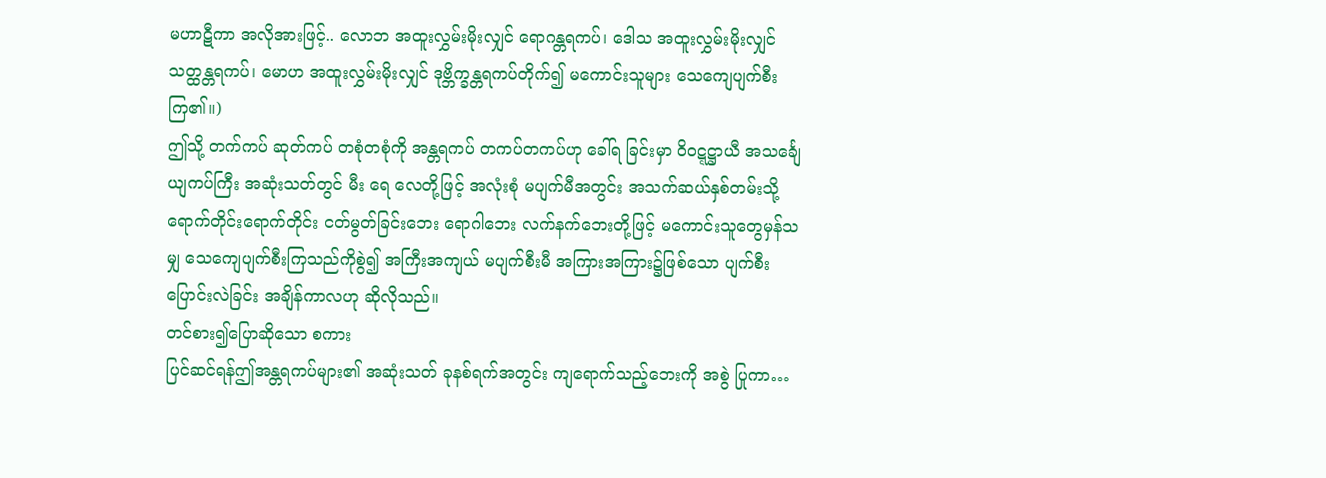မဟာဋီကာ အလိုအားဖြင့်.. လောဘ အထူးလွှမ်းမိုးလျှင် ရောဂန္တရကပ်၊ ဒေါသ အထူးလွှမ်းမိုးလျှင် သတ္ထန္တရကပ်၊ မောဟ အထူးလွှမ်းမိုးလျှင် ဒုဗ္ဘိက္ခန္တရကပ်တိုက်၍ မကောင်းသူများ သေကျေပျက်စီးကြ၏။)
ဤသို့ တက်ကပ် ဆုတ်ကပ် တစုံတစုံကို အန္တရကပ် တကပ်တကပ်ဟု ခေါ်ရ ခြင်းမှာ ဝိဝဋ္ဋဋ္ဌာယီ အသင်္ချေယျကပ်ကြီး အဆုံးသတ်တွင် မီး ရေ လေတို့ဖြင့် အလုံးစုံ မပျက်မီအတွင်း အသက်ဆယ်နှစ်တမ်းသို့ ရောက်တိုင်းရောက်တိုင်း ငတ်မွတ်ခြင်းဘေး ရောဂါဘေး လက်နက်ဘေးတို့ဖြင့် မကောင်းသူတွေမှန်သမျှ သေကျေပျက်စီးကြသည်ကိုစွဲ၍ အကြီးအကျယ် မပျက်စီးမီ အကြားအကြား၌ဖြစ်သော ပျက်စီးပြောင်းလဲခြင်း အချိန်ကာလဟု ဆိုလိုသည်။
တင်စား၍ပြောဆိုသော စကား
ပြင်ဆင်ရန်ဤအန္တရကပ်များ၏ အဆုံးသတ် ခုနစ်ရက်အတွင်း ကျရောက်သည့်ဘေးကို အစွဲ ပြုကာ…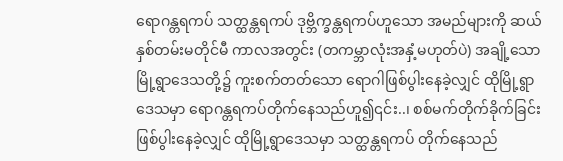ရောဂန္တရကပ် သတ္ထန္တရကပ် ဒုဗ္ဘိက္ခန္တရကပ်ဟူသော အမည်များကို ဆယ်နှစ်တမ်းမတိုင်မီ ကာလအတွင်း (တကမ္ဘာလုံးအနှံ့မဟုတ်ပဲ) အချို့သော မြို့ရွာဒေသတို့၌ ကူးစက်တတ်သော ရောဂါဖြစ်ပွါးနေခဲ့လျှင် ထိုမြို့ရွာဒေသမှာ ရောဂန္တရကပ်တိုက်နေသည်ဟူ၍၎င်း..၊ စစ်မက်တိုက်ခိုက်ခြင်း ဖြစ်ပွါးနေခဲ့လျှင် ထိုမြို့ရွာဒေသမှာ သတ္ထန္တရကပ် တိုက်နေသည်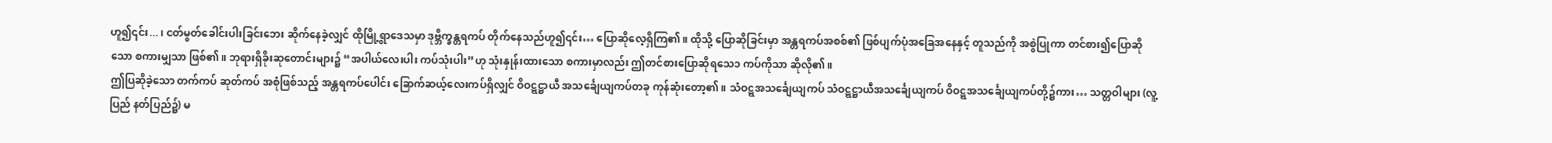ဟူ၍၎င်း...၊ ငတ်မွတ်ခေါင်းပါးခြင်းဘေး ဆိုက်နေခဲ့လျှင် ထိုမြို့ရွာဒေသမှာ ဒုဗ္ဘိက္ခန္တရကပ် တိုက်နေသည်ဟူ၍၎င်း… ပြောဆိုလေ့ရှိကြ၏။ ထိုသို့ ပြောဆိုခြင်းမှာ အန္တရကပ်အစစ်၏ ဖြစ်ပျက်ပုံအခြေအနေနှင့် တူသည်ကို အစွဲပြုကာ တင်စား၍ပြောဆိုသော စကားမျှသာ ဖြစ်၏။ ဘုရားရှိခိုးဆုတောင်းများ၌ “အပါယ်လေးပါး ကပ်သုံးပါး”ဟု သုံးနှုန်းထားသော စကားမှာလည်း ဤတင်စားပြောဆိုရသေ၁ ကပ်ကိုသာ ဆိုလို၏။
ဤပြဆိုခဲ့သော တက်ကပ် ဆုတ်ကပ် အစုံဖြစ်သည့် အန္တရကပ်ပေါင်း ခြောက်ဆယ့်လေးကပ်ရှိလျှင် ဝိဝဋ္ဋဋ္ဌာယီ အသင်္ချေယျကပ်တခု ကုန်ဆုံးတော့၏။ သံဝဋ္ဋအသင်္ချေယျကပ် သံဝဋ္ဋဋ္ဌာယီအသင်္ချေယျကပ် ဝိဝဋ္ဋအသင်္ချေယျကပ်တို့၌ကား… သတ္တဝါများ (လူ့ပြည် နတ်ပြည်၌) မ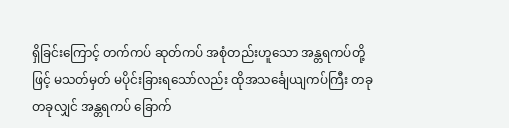ရှိခြင်းကြောင့် တက်ကပ် ဆုတ်ကပ် အစုံတည်းဟူသော အန္တရကပ်တို့ဖြင့် မသတ်မှတ် မပိုင်းခြားရသော်လည်း ထိုအသင်္ချေယျကပ်ကြီး တခုတခုလျှင် အန္တရကပ် ခြောက်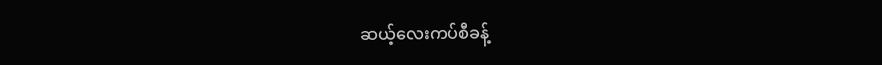ဆယ့်လေးကပ်စီခန့်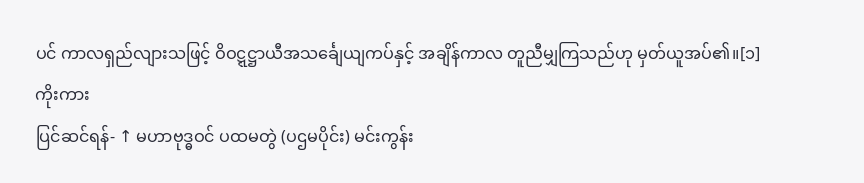ပင် ကာလရှည်လျားသဖြင့် ဝိဝဋ္ဋဋ္ဌာယီအသင်္ချေယျကပ်နှင့် အချိန်ကာလ တူညီမျှကြသည်ဟု မှတ်ယူအပ်၏။[၁]
ကိုးကား
ပြင်ဆင်ရန်- ↑ မဟာဗုဒ္ဓဝင် ပထမတွဲ (ပဌမပိုင်း) မင်းကွန်း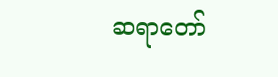ဆရာတော်